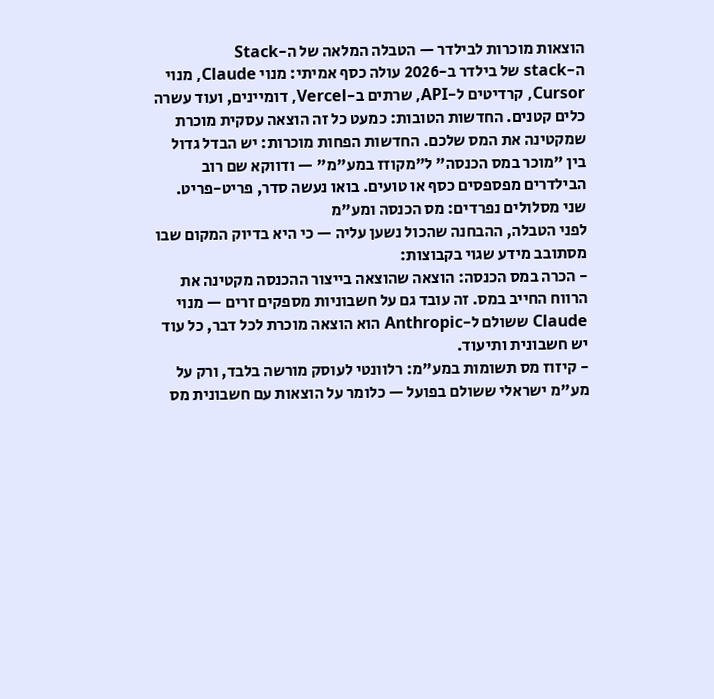הוצאות מוכרות לבילדר — הטבלה המלאה של ה-Stack
ה-stack של בילדר ב-2026 עולה כסף אמיתי: מנוי Claude, מנוי Cursor, קרדיטים ל-API, שרתים ב-Vercel, דומיינים, ועוד עשרה כלים קטנים. החדשות הטובות: כמעט כל זה הוצאה עסקית מוכרת שמקטינה את המס שלכם. החדשות הפחות מוכרות: יש הבדל גדול בין "מוכר במס הכנסה" ל"מקוזז במע"מ" — ודווקא שם רוב הבילדרים מפספסים כסף או טועים. בואו נעשה סדר, פריט-פריט.
שני מסלולים נפרדים: מס הכנסה ומע"מ
לפני הטבלה, ההבחנה שהכול נשען עליה — כי היא בדיוק המקום שבו מסתובב מידע שגוי בקבוצות:
- הכרה במס הכנסה: הוצאה שהוצאה בייצור ההכנסה מקטינה את הרווח החייב במס. זה עובד גם על חשבוניות מספקים זרים — מנוי Claude ששולם ל-Anthropic הוא הוצאה מוכרת לכל דבר, כל עוד יש חשבונית ותיעוד.
- קיזוז מס תשומות במע"מ: רלוונטי לעוסק מורשה בלבד, ורק על מע"מ ישראלי ששולם בפועל — כלומר על הוצאות עם חשבונית מס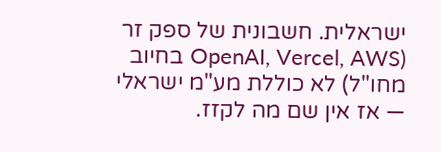ישראלית. חשבונית של ספק זר (OpenAI, Vercel, AWS בחיוב מחו"ל) לא כוללת מע"מ ישראלי — אז אין שם מה לקזז.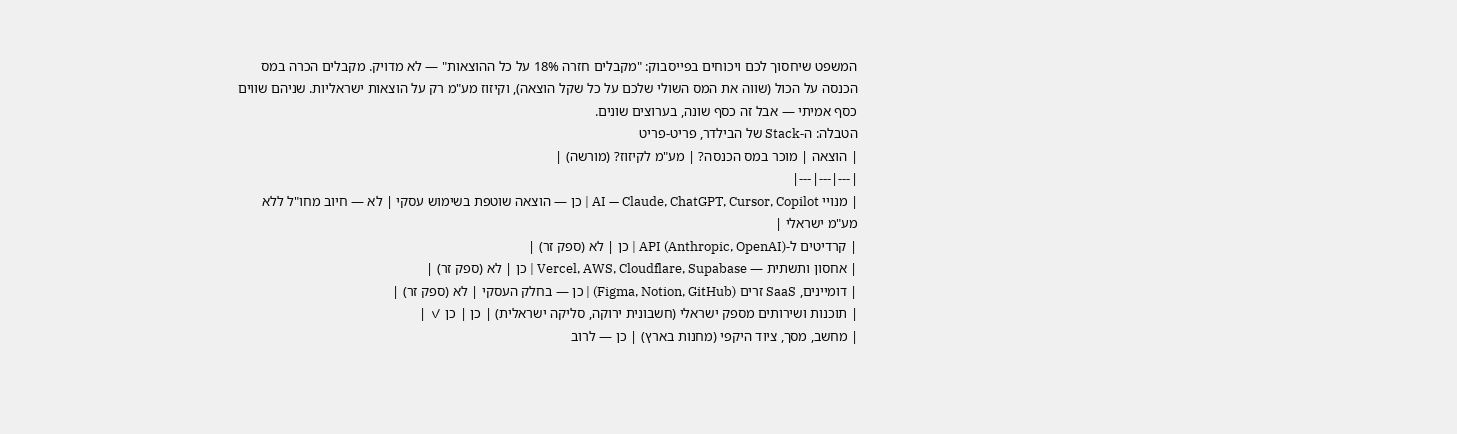המשפט שיחסוך לכם ויכוחים בפייסבוק: "מקבלים חזרה 18% על כל ההוצאות" — לא מדויק. מקבלים הכרה במס הכנסה על הכול (שווה את המס השולי שלכם על כל שקל הוצאה), וקיזוז מע"מ רק על הוצאות ישראליות. שניהם שווים כסף אמיתי — אבל זה כסף שונה, בערוצים שונים.
הטבלה: ה-Stack של הבילדר, פריט-פריט
| הוצאה | מוכר במס הכנסה? | מע"מ לקיזוז? (מורשה) |
|---|---|---|
| מנויי AI — Claude, ChatGPT, Cursor, Copilot | כן — הוצאה שוטפת בשימוש עסקי | לא — חיוב מחו"ל ללא מע"מ ישראלי |
| קרדיטים ל-API (Anthropic, OpenAI) | כן | לא (ספק זר) |
| אחסון ותשתית — Vercel, AWS, Cloudflare, Supabase | כן | לא (ספק זר) |
| דומיינים, SaaS זרים (Figma, Notion, GitHub) | כן — בחלק העסקי | לא (ספק זר) |
| תוכנות ושירותים מספק ישראלי (חשבונית ירוקה, סליקה ישראלית) | כן | כן ✓ |
| מחשב, מסך, ציוד היקפי (מחנות בארץ) | כן — לרוב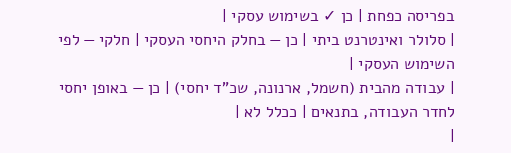בפריסה כפחת | כן ✓ בשימוש עסקי |
| סלולר ואינטרנט ביתי | כן — בחלק היחסי העסקי | חלקי — לפי השימוש העסקי |
| עבודה מהבית (חשמל, ארנונה, שכ"ד יחסי) | כן — באופן יחסי לחדר העבודה, בתנאים | ככלל לא |
|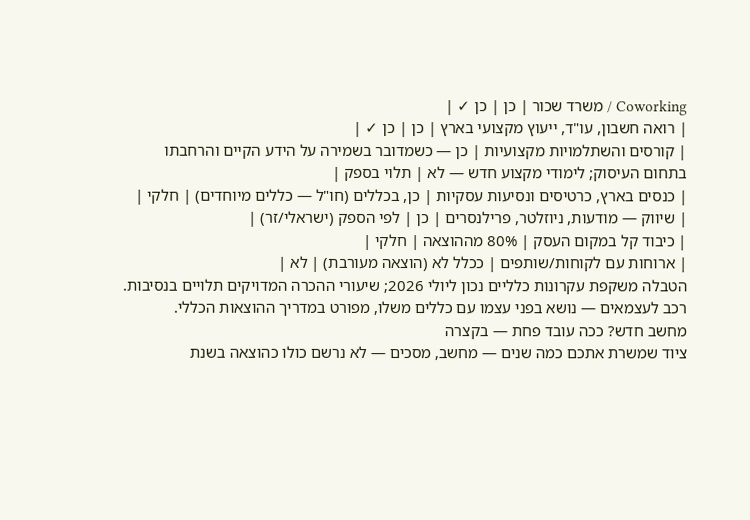Coworking / משרד שכור | כן | כן ✓ |
| רואה חשבון, עו"ד, ייעוץ מקצועי בארץ | כן | כן ✓ |
| קורסים והשתלמויות מקצועיות | כן — כשמדובר בשמירה על הידע הקיים והרחבתו בתחום העיסוק; לימודי מקצוע חדש — לא | תלוי בספק |
| כנסים בארץ, כרטיסים ונסיעות עסקיות | כן, בכללים (חו"ל — כללים מיוחדים) | חלקי |
| שיווק — מודעות, ניוזלטר, פרילנסרים | כן | לפי הספק (ישראלי/זר) |
| כיבוד קל במקום העסק | 80% מההוצאה | חלקי |
| ארוחות עם לקוחות/שותפים | ככלל לא (הוצאה מעורבת) | לא |
הטבלה משקפת עקרונות כלליים נכון ליולי 2026; שיעורי ההכרה המדויקים תלויים בנסיבות. רכב לעצמאים — נושא בפני עצמו עם כללים משלו, מפורט במדריך ההוצאות הכללי.
מחשב חדש? ככה עובד פחת — בקצרה
ציוד שמשרת אתכם כמה שנים — מחשב, מסכים — לא נרשם כולו כהוצאה בשנת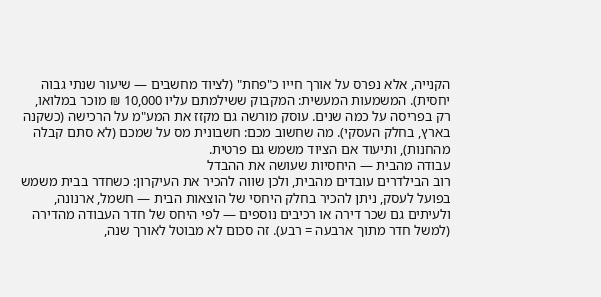הקנייה, אלא נפרס על אורך חייו כ"פחת" (לציוד מחשבים — שיעור שנתי גבוה יחסית). המשמעות המעשית: המקבוק ששילמתם עליו 10,000 ₪ מוכר במלואו, רק בפריסה על כמה שנים. עוסק מורשה גם מקזז את המע"מ על הרכישה (כשקנה בארץ, בחלק העסקי). מה שחשוב מכם: חשבונית מס על שמכם (לא סתם קבלה מהחנות), ותיעוד אם הציוד משמש גם פרטית.
עבודה מהבית — היחסיות שעושה את ההבדל
רוב הבילדרים עובדים מהבית, ולכן שווה להכיר את העיקרון: כשחדר בבית משמש בפועל לעסק, ניתן להכיר בחלק היחסי של הוצאות הבית — חשמל, ארנונה, ולעיתים גם שכר דירה או רכיבים נוספים — לפי היחס של חדר העבודה מהדירה (למשל חדר מתוך ארבעה = רבע). זה סכום לא מבוטל לאורך שנה,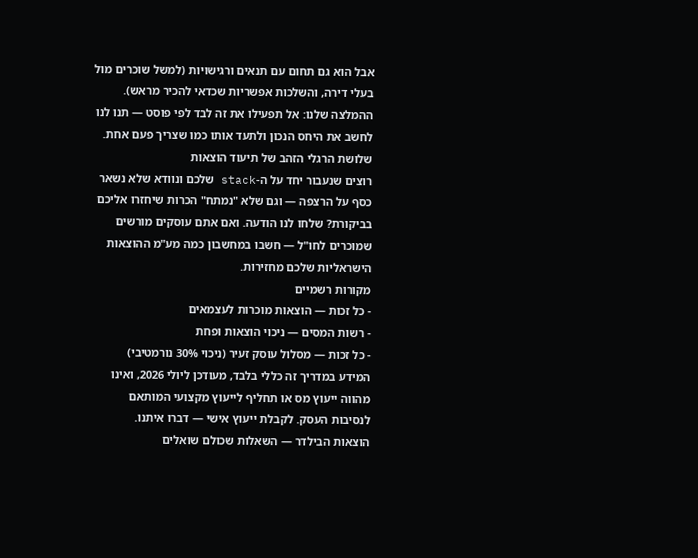אבל הוא גם תחום עם תנאים ורגישויות (למשל שוכרים מול בעלי דירה, והשלכות אפשריות שכדאי להכיר מראש). ההמלצה שלנו: אל תפעילו את זה לבד לפי פוסט — תנו לנו לחשב את היחס הנכון ולתעד אותו כמו שצריך פעם אחת.
שלושת הרגלי הזהב של תיעוד הוצאות
רוצים שנעבור יחד על ה-stack שלכם ונוודא שלא נשאר כסף על הרצפה — וגם שלא "נמתח" הכרות שיחזרו אליכם בביקורת? שלחו לנו הודעה. ואם אתם עוסקים מורשים שמוכרים לחו"ל — חשבו במחשבון כמה מע"מ ההוצאות הישראליות שלכם מחזירות.
מקורות רשמיים
- כל זכות — הוצאות מוכרות לעצמאים
- רשות המסים — ניכוי הוצאות ופחת
- כל זכות — מסלול עוסק זעיר (ניכוי 30% נורמטיבי)
המידע במדריך זה כללי בלבד, מעודכן ליולי 2026, ואינו מהווה ייעוץ מס או תחליף לייעוץ מקצועי המותאם לנסיבות העסק. לקבלת ייעוץ אישי — דברו איתנו.
הוצאות הבילדר — השאלות שכולם שואלים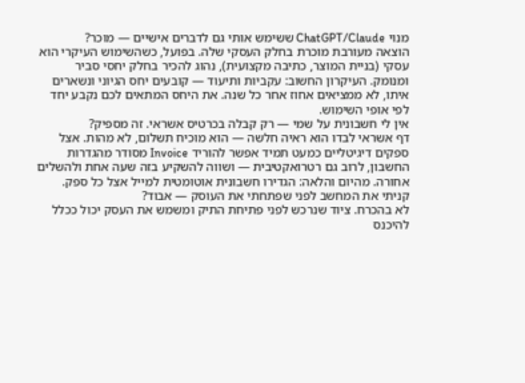מנוי ChatGPT/Claude ששימש אותי גם לדברים אישיים — מוכר?
הוצאה מעורבת מוכרת בחלק העסקי שלה. בפועל, כשהשימוש העיקרי הוא עסקי (בניית המוצר, כתיבה מקצועית), נהוג להכיר בחלק יחסי סביר ומנומק. העיקרון החשוב: עקביות ותיעוד — קובעים יחס הגיוני ונשארים איתו, לא ממציאים אחוז אחר כל שנה. את היחס המתאים לכם נקבע יחד לפי אופי השימוש.
אין לי חשבונית על שמי — רק קבלה בכרטיס אשראי. זה מספיק?
דף אשראי לבדו הוא ראיה חלשה — הוא מוכיח תשלום, לא מהות. אצל ספקים דיגיטליים כמעט תמיד אפשר להוריד Invoice מסודר מהגדרות החשבון, לרוב גם רטרואקטיבית — ושווה להשקיע בזה שעה אחת ולהשלים אחורה. מהיום והלאה: הגדירו חשבונית אוטומטית למייל אצל כל ספק.
קניתי את המחשב לפני שפתחתי את העוסק — אבוד?
לא בהכרח. ציוד שנרכש לפני פתיחת התיק ומשמש את העסק יכול ככלל להיכנס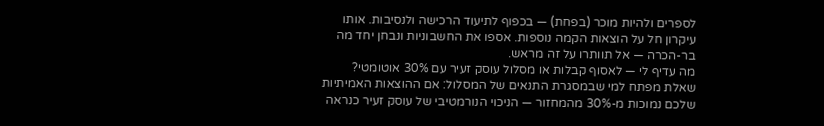לספרים ולהיות מוכר (בפחת) — בכפוף לתיעוד הרכישה ולנסיבות. אותו עיקרון חל על הוצאות הקמה נוספות. אספו את החשבוניות ונבחן יחד מה בר-הכרה — אל תוותרו על זה מראש.
מה עדיף לי — לאסוף קבלות או מסלול עוסק זעיר עם 30% אוטומטי?
שאלת מפתח למי שבמסגרת התנאים של המסלול: אם ההוצאות האמיתיות שלכם נמוכות מ-30% מהמחזור — הניכוי הנורמטיבי של עוסק זעיר כנראה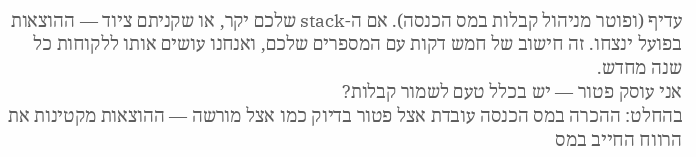עדיף (ופוטר מניהול קבלות במס הכנסה). אם ה-stack שלכם יקר, או שקניתם ציוד — ההוצאות בפועל ינצחו. זה חישוב של חמש דקות עם המספרים שלכם, ואנחנו עושים אותו ללקוחות כל שנה מחדש.
אני עוסק פטור — יש בכלל טעם לשמור קבלות?
בהחלט: ההכרה במס הכנסה עובדת אצל פטור בדיוק כמו אצל מורשה — ההוצאות מקטינות את הרווח החייב במס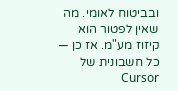ובביטוח לאומי. מה שאין לפטור הוא קיזוז מע"מ. אז כן — כל חשבונית של Cursor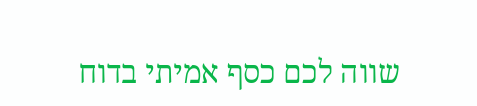שווה לכם כסף אמיתי בדוח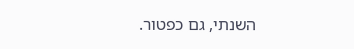השנתי, גם כפטור.